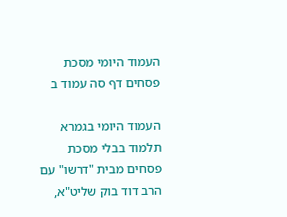העמוד היומי מסכת פסחים דף סה עמוד ב

העמוד היומי בגמרא תלמוד בבלי מסכת פסחים מבית "דרשו" עם הרב דוד בוק שליט"א,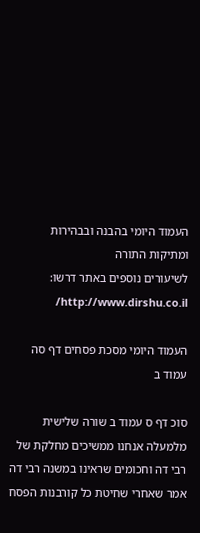העמוד היומי בהבנה ובבהירות ומתיקות התורה
לשיעורים נוספים באתר דרשו: http://www.dirshu.co.il/

העמוד היומי מסכת פסחים דף סה עמוד ב

סוכ דף ס עמוד ב שורה שלישית מלמעלה אנחנו ממשיכים מחלקת של רבי דה וחכומים שראינו במשנה רבי דה אמר שאחרי שחיטת כל קורבנות הפסח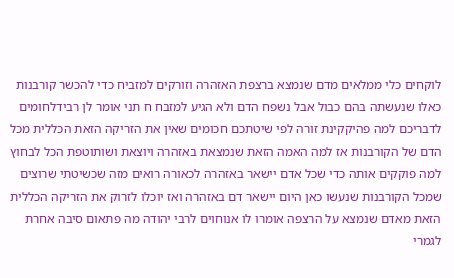לוקחים כלי ממלאים מדם שנמצא ברצפת האזהרה וזורקים למזביח כדי להכשר קורבנות כאלו שנעשתה בהם כבול אבל נשפח הדם ולא הגיע למזבח ח תני אומר לן רבידלחומים לדבריכם למה פהיקקינת זורה לפי שיטתכם חכומים שאין את הזריקה הזאת הכללית מכל הדם של הקורבנות אז למה האמה הזאת שנמצאת באזהרה ויוצאת ושותוטפת הכל לבחוץ למה פוקקים אותה כדי שכל אדם יישאר באזהרה לכאורה רואים מזה שכשיטתי שרוצים שמכל הקורבנות שנעשו כאן היום יישאר דם באזהרה ואז יוכלו לזרוק את הזריקה הכללית הזאת מאדם שנמצא על הרצפה אומרו לו אנוחוים לרבי יהודה מה פתאום סיבה אחרת לגמרי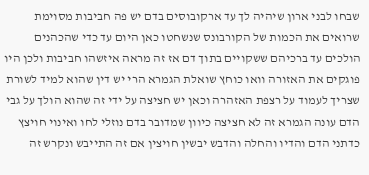שבחו לבני ארון שיהיה לך עד ארקובוסים בדם יש פה חביבות מסוימת שרואים את הכמות של הקורבונס שנשחטו כאן היום עד כדי שהכהנים הולכים עד ברכיהם ששקויים בתוך דם אז זה מראה איזשהו חביבות ולכן היו פוגקים את האזורה וואו כוחץ שואלת הגמרא הרי יש דין שהוא למיד לשורת שצריך לעמוד על רצפת האזהרה וכאן יש חציצה על ידי זה שהוא הולך על גבי הדם עונה הגמרא זה לא חציצה כיוון שמדובר בדם נוזלי לחו ואינוי חויצץ כדתני הדם והדיו והחלה והדבש יבשין חויצין אם זה התייבש ונקרש זה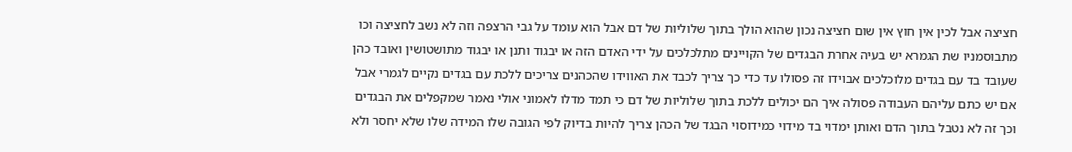חציצה אבל לכין אין חוץ אין שום חציצה נכון שהוא הולך בתוך שלוליות של דם אבל הוא עומד על גבי הרצפה וזה לא נשב לחציצה וכו מתבוסמניו שת הגמרא יש בעיה אחרת הבגדים של הקויינים מתלכלכים על ידי האדם הזה או יבגוד ותנן או יבגוד מתושטושין ואובד כהן שעובד בד עם בגדים מלוכלכים אבוידו זה פסולו עד כדי כך צריך לכבד את האווידו שהכהנים צריכים ללכת עם בגדים נקיים לגמרי אבל אם יש כתם עליהם העבודה פסולה איך הם יכולים ללכת בתוך שלוליות של דם כי תמד מדלו לאמוני אולי נאמר שמקפלים את הבגדים וכך זה לא נטבל בתוך הדם ואותן ימדוי בד מידוי כמידוסוי הבגד של הכהן צריך להיות בדיוק לפי הגובה שלו המידה שלו שלא יחסר ולא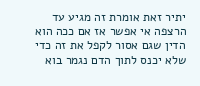יתיר זאת אומרת זה מגיע עד הרצפה אי אפשר אז אם ככה הוא הדין שגם אסור לקפל את זה כדי שלא יכנס לתוך הדם נגמר בוא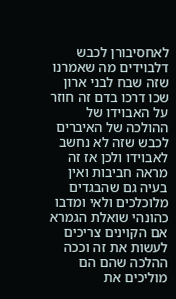לאחסיבורן לכבש דלבוידים מה שאמרנו שזה שבח לבני ארון שכו דרכו בדם זה חוזר על האבוידו של ההולכה של האיברים לכבש שזה לא נחשב לאבוידו ולכן אז זה מראה חביבות ואין בעיה גם שהבגדים מלוכלכים ולאי ומדבו כהונהי שואלת הגמרא אם הקוינים צריכים לעשות את זה וככה ההלכה שהם הם מוליכים את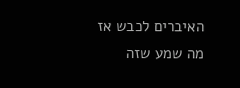האיברים לכבש אז מה שמע שזה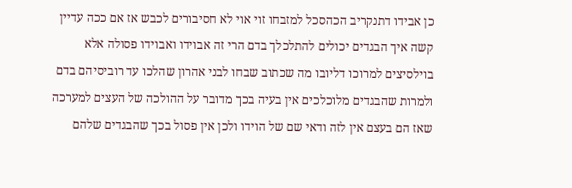כן אבידו דתנקריב הכהסכל למזבחו זוי אוי לא חסיבורים לכבש אז אם ככה עדיין קשה איך הבגדים יכולים להתלכלך בדם הרי זה אבוידו ואבוידו פסולה אלא בוילסיצים למרוכו דליובו מה שכתוב שבחו לבני אהרון שהלכו עד רוביסיהם בדם ולמרות שהבגדים מלוכלכים אין בעיה בכך מדובר על ההולכה של העצים למערכה שאז הם בעצם אין לזה ודאי שם של הוידו ולכן אין פסול בכך שהבגדים שלהם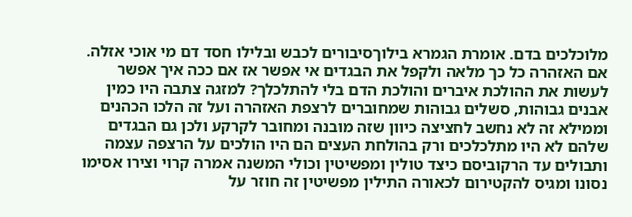מלוכלכים בדם. אומרת הגמרא בילוךסיבורים לכבש ובלילו חסד דם מי אוכי אזלה. אם האזהרה כל כך מלאה ולקפל את הבגדים אי אפשר אז אם ככה איך אפשר לעשות את ההולכת איברים והולכת הדם בלי להתלכלך? למזגה צתבה היו כמין אבנים גבוהות, סשלים גבוהות שמחוברים לרצפת האזהרה ועל זה הלכו הכהנים וממילא זה לא נחשב לחציצה כיוון שזה מובנה ומחובר לקרקע ולכן גם הבגדים שלהם לא היו מתלכלכים ורק בהולחת העצים הם היו הולכים על הרצפה עצמה ותבולים עד הרקוביסם כיצד טולין ומפשיטין וכולי המשנה אמרה קרוי וצירו אסימו נסונו ומגיס להקטירום לכאורה התילין מפשיטין זה חוזר על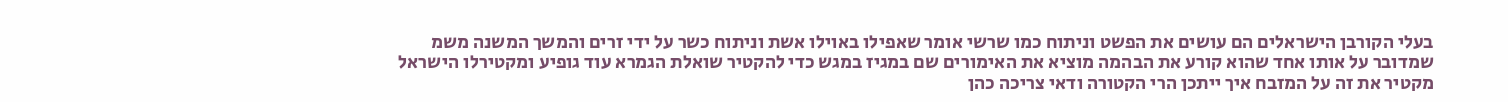בעלי הקורבן הישראלים הם עושים את הפשט וניתוח כמו שרשי אומר שאפילו באוילו אשת וניתוח כשר על ידי זרים והמשך המשנה משמ שמדובר על אותו אחד שהוא קורע את הבהמה מוציא את האימורים שם במגיז במגש כדי להקטיר שואלת הגמרא עוד גופיע ומקטירלו הישראל מקטיר את זה על המזבח איך ייתכן הרי הקטורה ודאי צריכה כהן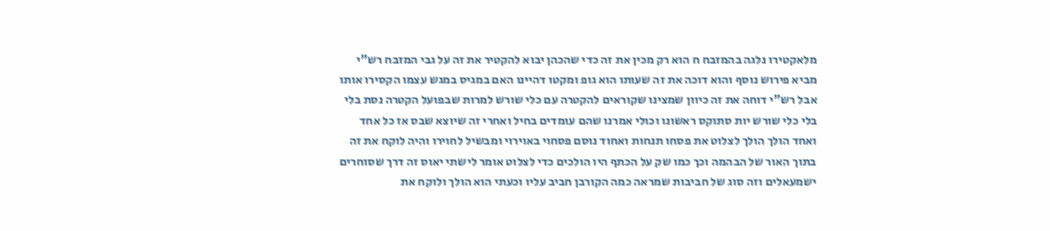מלאקטירו נלגה בהמזבח ח הוא רק מכין את זה כדי שהכהן יבוא להקטיר את זה על גבי המזבח רש"י מביא פירוש נוסף והוא דוכה את זה שעותו הוא גופ ומקטו דהיינו האם במגיס במגש עצמו הקסירו אותו אבל רש"י דוחה את זה כיוון שמצינו שקוראים להקטרה עם כלי שורש למרות שבפועל הקטרה נסת בלי בלי כלי שורש יות סתוקס ראשונו וכולי אמרנו שהם עומדים בחיל ואחרי זה שיוצא שבס אז כל אחד ואחד הולך הולך לצלוט את פסחו תנחות ואחוד נוסם פסחוי באוירוי ומבשיל לחוירו והיה לוקח את זה בתוך האור של הבהמה וכך כמו שק על הכתף היו הולכים כדי לצלוט אומר לישתי יאוס זה דרך שסוחרים ישמעאלים וזה סוג של חביבות שמראה כמה הקורבן חביב עליו וכעתי הוא הולך ולוקח את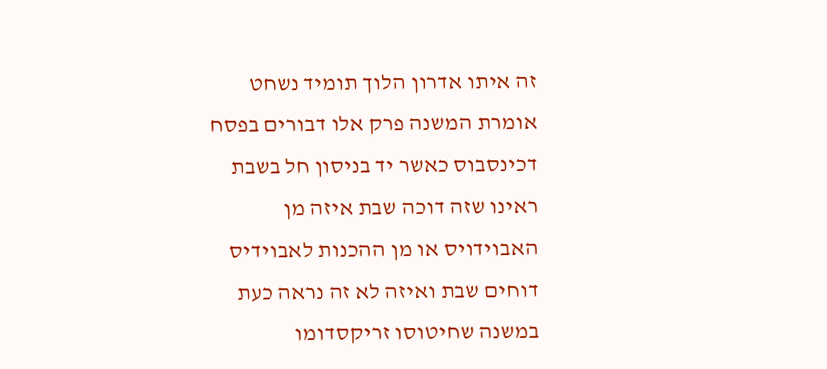זה איתו אדרון הלוך תומיד נשחט אומרת המשנה פרק אלו דבורים בפסח דכינסבוס כאשר יד בניסון חל בשבת ראינו שזה דוכה שבת איזה מן האבוידויס או מן ההכנות לאבוידיס דוחים שבת ואיזה לא זה נראה כעת במשנה שחיטוסו זריקסדומו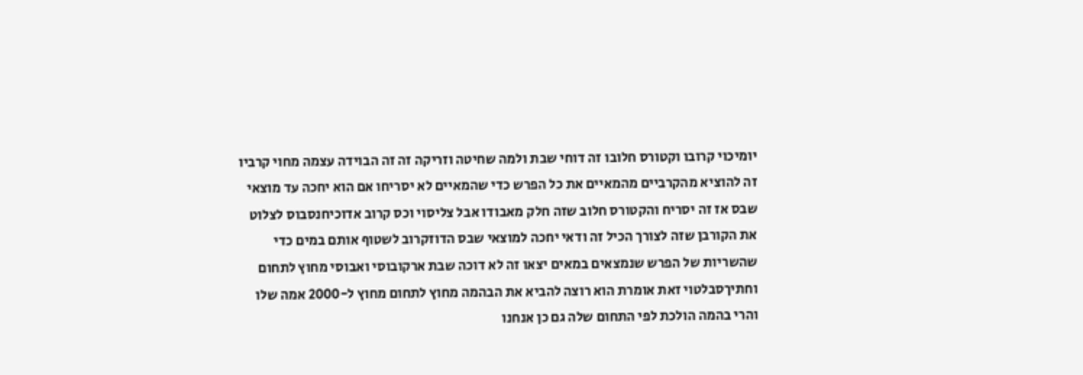יומיכוי קרובו וקטורס חלובו זה דוחי שבת ולמה שחיטה וזריקה זה זה הבוידה עצמה מחוי קרביו זה להוציא מהקרביים מהמאיים את כל הפרש כדי שהמאיים לא יסריחו אם הוא יחכה עד מוצאי שבס אז זה יסריח והקטורס חלוב שזה חלק מאבודו אבל צליסוי וכס קרוב אדוכיחנסבוס לצלוט את הקורבן שזה לצורך הכיל זה ודאי יחכה למוצאי שבס הדוזקרוב לשטוף אותם במים כדי שהשריות של הפרש שנמצאים במאים יצאו זה לא דוכה שבת ארקובוסי ואבוסי מחוץ לתחום וחתיךסבלטוי זאת אומרת הוא רוצה להביא את הבהמה מחוץ לתחום מחוץ ל-2000 אמה שלו והרי בהמה הולכת לפי התחום שלה גם כן אנחנו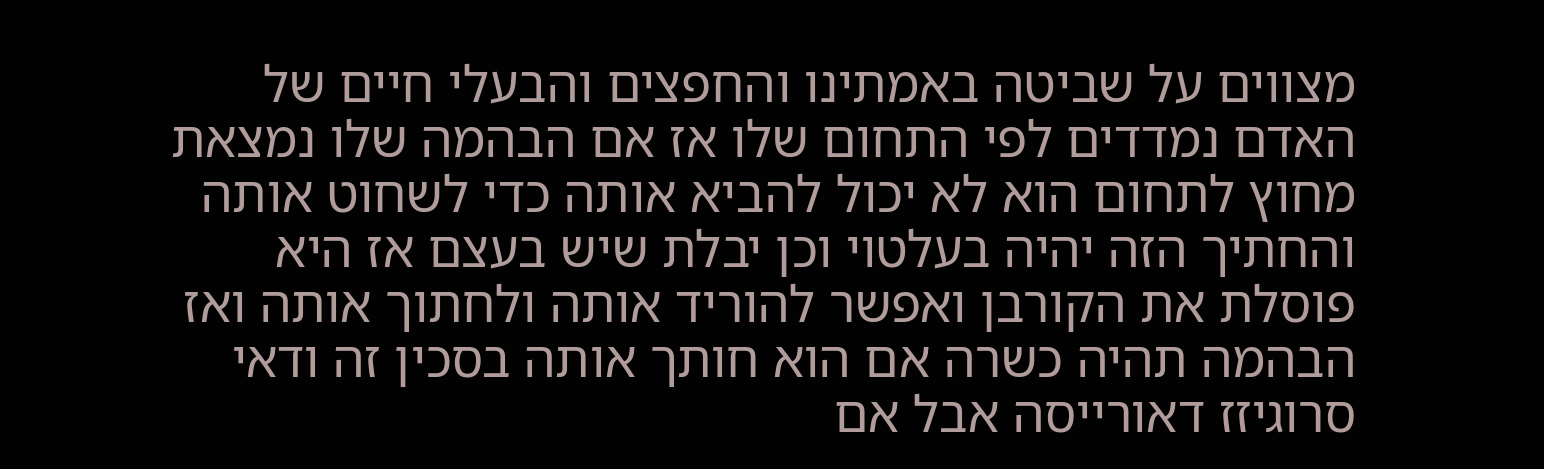מצווים על שביטה באמתינו והחפצים והבעלי חיים של האדם נמדדים לפי התחום שלו אז אם הבהמה שלו נמצאת מחוץ לתחום הוא לא יכול להביא אותה כדי לשחוט אותה והחתיך הזה יהיה בעלטוי וכן יבלת שיש בעצם אז היא פוסלת את הקורבן ואפשר להוריד אותה ולחתוך אותה ואז הבהמה תהיה כשרה אם הוא חותך אותה בסכין זה ודאי סרוגיזז דאורייסה אבל אם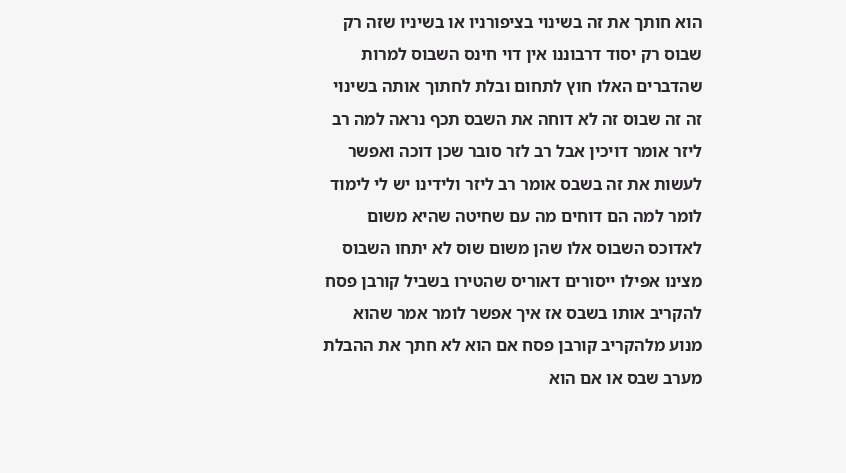הוא חותך את זה בשינוי בציפורניו או בשיניו שזה רק שבוס רק יסוד דרבוננו אין דוי חינס השבוס למרות שהדברים האלו חוץ לתחום ובלת לחתוך אותה בשינוי זה זה שבוס זה לא דוחה את השבס תכף נראה למה רב ליזר אומר דויכין אבל רב לזר סובר שכן דוכה ואפשר לעשות את זה בשבס אומר רב ליזר ולידינו יש לי לימוד לומר למה הם דוחים מה עם שחיטה שהיא משום לאדוכס השבוס אלו שהן משום שוס לא יתחו השבוס מצינו אפילו ייסורים דאוריס שהטירו בשביל קורבן פסח להקריב אותו בשבס אז איך אפשר לומר אמר שהוא מנוע מלהקריב קורבן פסח אם הוא לא חתך את ההבלת מערב שבס או אם הוא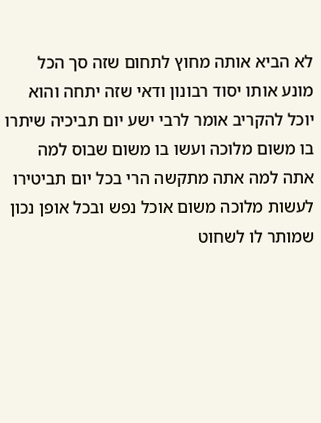לא הביא אותה מחוץ לתחום שזה סך הכל מונע אותו יסוד רבונון ודאי שזה יתחה והוא יוכל להקריב אומר לרבי ישע יום תביכיה שיתרו בו משום מלוכה ועשו בו משום שבוס למה אתה למה אתה מתקשה הרי בכל יום תביטירו לעשות מלוכה משום אוכל נפש ובכל אופן נכון שמותר לו לשחוט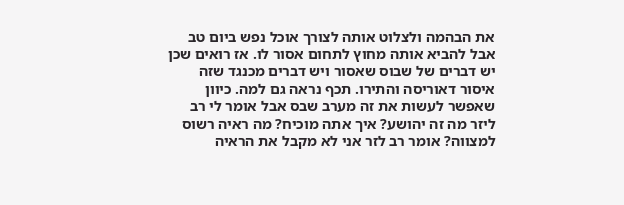את הבהמה ולצלוט אותה לצורך אוכל נפש ביום טב אבל להביא אותה מחוץ לתחום אסור לו. אז רואים שכן יש דברים של שבוס שאסור ויש דברים מכנגד שזה איסור דאוריסה והתירו. תכף נראה גם למה. כיוון שאפשר לעשות את זה מערב שבס אבל אומר לי רב ליזר מה זה יהושע? איך אתה מוכיח? מה ראיה רשוס למצווה? אומר רב לזר אני לא מקבל את הראיה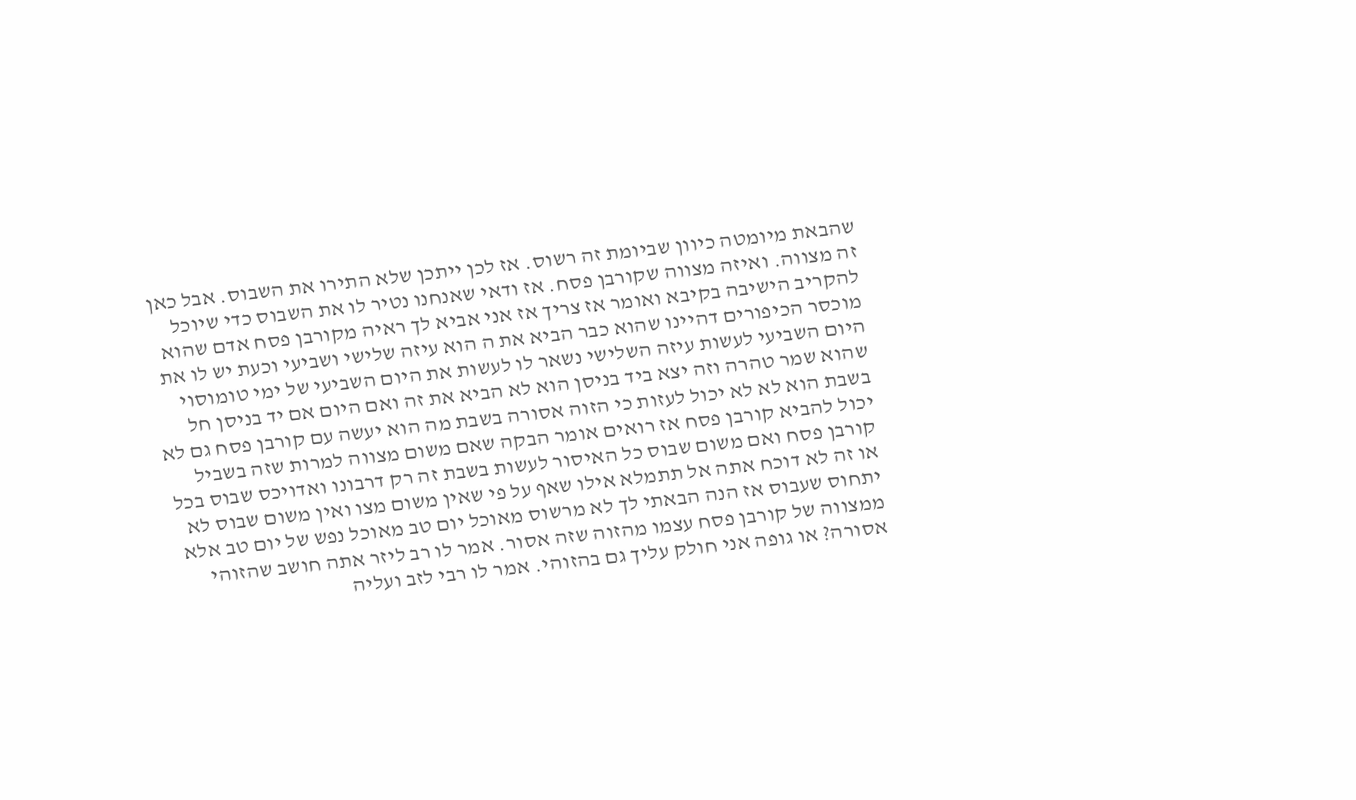שהבאת מיומטה כיוון שביומת זה רשוס. אז לכן ייתכן שלא התירו את השבוס. אבל כאן זה מצווה. ואיזה מצווה שקורבן פסח. אז ודאי שאנחנו נטיר לו את השבוס כדי שיוכל להקריב הישיבה בקיבא ואומר אז צריך אז אני אביא לך ראיה מקורבן פסח אדם שהוא מוכסר הכיפורים דהיינו שהוא כבר הביא את ה הוא עיזה שלישי ושביעי וכעת יש לו את היום השביעי לעשות עיזה השלישי נשאר לו לעשות את היום השביעי של ימי טומוסוי שהוא שמר טהרה וזה יצא ביד בניסן הוא לא הביא את זה ואם היום אם יד בניסן חל בשבת הוא לא לא יכול לעזות כי הזוה אסורה בשבת מה הוא יעשה עם קורבן פסח גם לא יכול להביא קורבן פסח אז רואים אומר הבקה שאם משום מצווה למרות שזה בשביל קורבן פסח ואם משום שבוס כל האיסור לעשות בשבת זה רק דרבונו ואדויכס שבוס בכל או זה לא דוכח אתה אל תתמלא אילו שאף על פי שאין משום מצו ואין משום שבוס לא יתחוס שעבוס אז הנה הבאתי לך לא מרשוס מאוכל יום טב מאוכל נפש של יום טב אלא ממצווה של קורבן פסח עצמו מהזוה שזה אסור. אמר לו רב ליזר אתה חושב שהזוהי אסורה? או גופה אני חולק עליך גם בהזוהי. אמר לו רבי לזב ועליה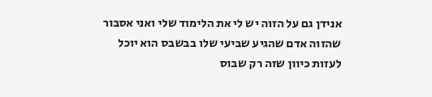אנידן גם על הזוה יש לי את הלימוד שלי ואני אסבור שהזוה אדם שהגיע שביעי שלו בבשבס הוא יוכל לעזות כיוון שזה רק שבוס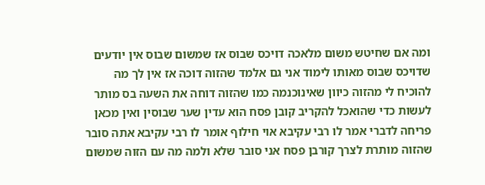ומה אם שחיטש משום מלאכה דויכס שבוס אז שמשום שבוס אין יודעים שדויכס שבוס מאותו לימוד אני גם אלמד שהזוה דוכה אז אין לך מה להוכיח לי מהזוה כיוון שאינוכנמה כמו שהזוה דוחה את השעה בס מותר לעשות כדי שהואכל להקריב קובן פסח הוא עדין שער שבוסין ואין מכאן פריחה לדברי אמר לו רבי עקיבא אוי חילוף אומר לו רבי עקיבא אתה סובר שהזוה מותרת לצרך קורבן פסח אני סובר שלא ולמה מה עם הזוה שמשום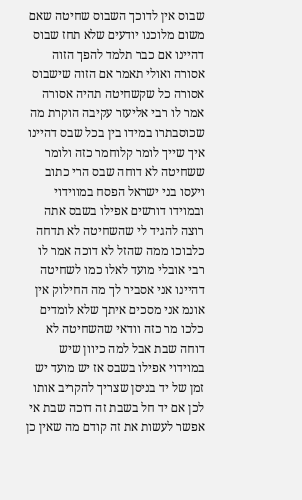שבוס אין לדוכך השבוס שחיטה שאם משום מלוכנו יודעים שלא תחז שבוס דהיינו אם כבר תלמד להפך הזוה אסורה ואולי תאמר אם הזוה שישבוס אסורה כל שקשחיטה תהיה אסורה אמר לו רבי אליעזר עקיבה הוקרת מה שכוסבתרו במידו בין בכל שבס דהיינו איך שייך לומר קלוחמר כזה ולומר ששחיטה לא דוחה שבס הרי כתוב ויעסו בני ישראל הפסח במווידוי ובמוידו דורשים אפילו בשבס אתה רוצה להגיד לי שהשחיטה לא תדחה כלבוכו ממה שהזל לא דוכה אמר לו רבי אובלי מועד לאלו כמו לשחיטה דהיינו אני אסביר לך מה החילוק אין אונמ אני מסכים איתך שלא לומדים כלכו מר כזה וודאי שהשחיטה לא דוחה שבת אבל למה כיוון שיש במוידוי אפילו בשבס אז יש מועד יש זמן של יד בניסן שצריך להקריב אותו לכן אם יד חל בשבת זה דוכה שבת אי אפשר לעשות את זה קודם מה שאין כן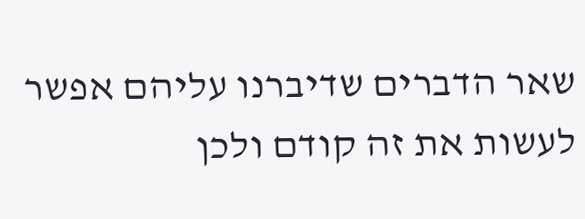שאר הדברים שדיברנו עליהם אפשר לעשות את זה קודם ולכן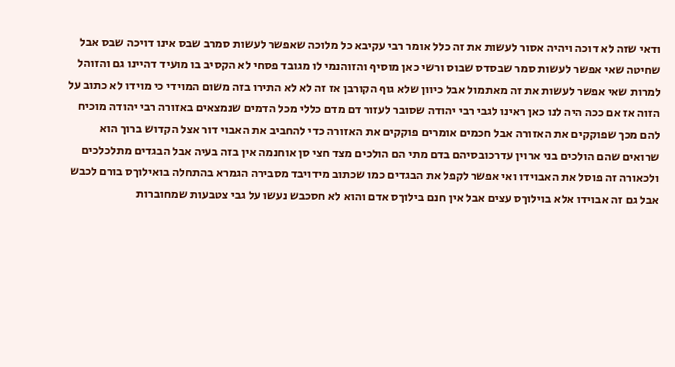ודאי שזה לא דוכה ויהיה אסור לעשות את זה כלל אומר רבי עקיבא כל מלוכה שאפשר לעשות סמרב שבס אינו דויכה שבס אבל שחיטה שאי אפשר לעשות סמר שבסדס שבוס ורשי כאן מוסיף והזוהנמי לו מגובד פסחי לא הקסיב בו מועיד דהיינו גם והזוהל למרות שאי אפשר לעשות את זה מאתמול אבל כיוון שלא גוף הקורבן אז זה לא לא התירו בזה משום המוידי כי מוידו לא כתוב על הזוה אז אם ככה היה לנו כאן ראינו לגבי רבי יהודה שסובר לעזור דם מדם כללי מכל הדמים שנמצאים באזורה רבי יהודה מוכיח להם מכך שפוקקים את האזורה אבל חכמים אומרים פוקקים את האזורה כדי להחביב את האבוי דור אצל הקדוש ברוך הוא שרואים שהם הולכים בני ארוין עדרכובסיהם בדם מתי הם הולכים מצד חצי סן אוחנמה אין בזה בעיה אבל הבגדים מתלכלכים ולכאורה זה פוסל את האבוידו ואי אפשר לקפל את הבגדים כמו שכתוב מידויבד מסבירה הגמרא בהתחלה בואילוךס בורם לכבש אבל גם זה אבוידו אלא בוילוךס עצים אבל אין חנם בילוךס אדם והוא לא חסכבש נעשו על גבי צטבעות שמחוברות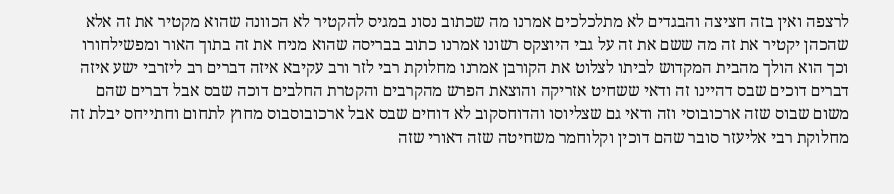לרצפה ואין בזה חציצה והבגדים לא מתלכלכים אמרנו מה שכתוב נסונ במגיס להקטיר לא הכוונה שהוא מקטיר את זה אלא שהכהן יקטיר את זה מה ששם את זה על גבי היוצקס רשונו אמרנו כתוב בבריסה שהוא מניח את זה בתוך האור ומפשילחורו וכך הוא הולך מהבית המקדוש לביתו לצלוט את הקורבן אמרנו מחלוקת רבי לזר ורב עקיבא איזה דברים רב ליזרבי ישע איזה דברים דוכים שבס דהיינו זה ודאי ששחיט אזריקה והוצאת הפרש מהקרבים והקטרת החלבים דוכה שבס אבל דברים שהם משום שבוס שזה ארכובוסי וזה ודאי גם שצליוסו והדוחסקוב לא דוחים שבס אבל ארכובוסבוס מחוץ לתחום וחתייחס יבלת זה מחלוקת רבי אליעזר סובר שהם דוכין וקלוחמר משחיטה שזה דאורי שזה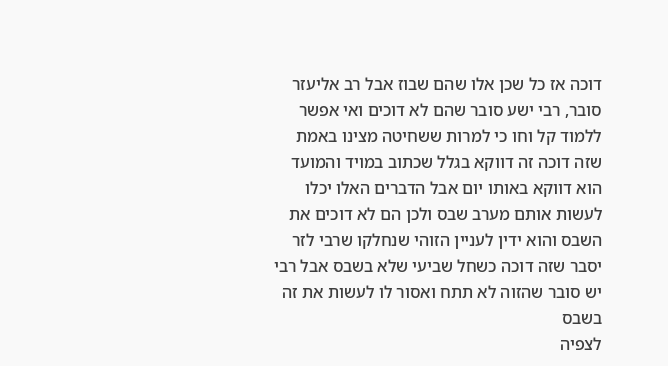דוכה אז כל שכן אלו שהם שבוז אבל רב אליעזר סובר, רבי ישע סובר שהם לא דוכים ואי אפשר ללמוד קל וחו כי למרות ששחיטה מצינו באמת שזה דוכה זה דווקא בגלל שכתוב במויד והמועד הוא דווקא באותו יום אבל הדברים האלו יכלו לעשות אותם מערב שבס ולכן הם לא דוכים את השבס והוא ידין לעניין הזוהי שנחלקו שרבי לזר יסבר שזה דוכה כשחל שביעי שלא בשבס אבל רבי יש סובר שהזוה לא תתח ואסור לו לעשות את זה בשבס
לצפיה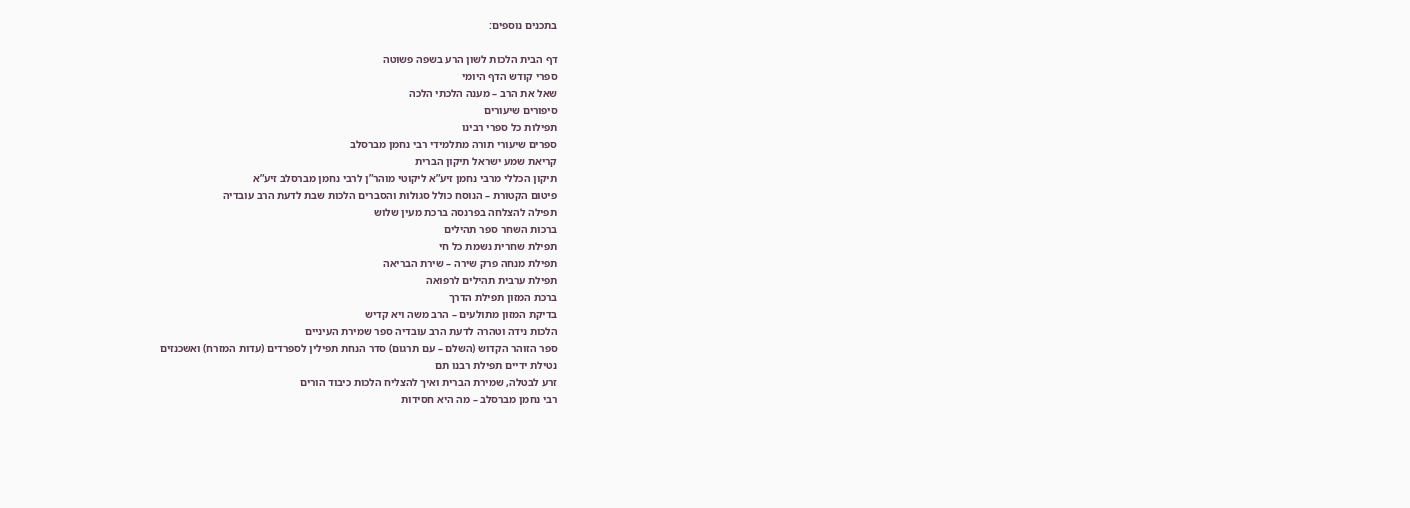בתכנים נוספים:

דף הבית הלכות לשון הרע בשפה פשוטה
ספרי קודש הדף היומי
שאל את הרב – מענה הלכתי הלכה
סיפורים שיעורים
תפילות כל ספרי רבינו
ספרים שיעורי תורה מתלמידי רבי נחמן מברסלב
קריאת שמע ישראל תיקון הברית
תיקון הכללי מרבי נחמן זיע”א ליקוטי מוהר”ן לרבי נחמן מברסלב זיע”א
פיטום הקטורת – הנוסח כולל סגולות והסברים הלכות שבת לדעת הרב עובדיה
תפילה להצלחה בפרנסה ברכת מעין שלוש
ברכות השחר ספר תהילים
תפילת שחרית נשמת כל חי
תפילת מנחה פרק שירה – שירת הבריאה
תפילת ערבית תהילים לרפואה
ברכת המזון תפילת הדרך
בדיקת המזון מתולעים – הרב משה ויא קדיש
הלכות נידה וטהרה לדעת הרב עובדיה ספר שמירת העיניים
ספר הזוהר הקדוש (השלם – עם תרגום) סדר הנחת תפילין לספרדים (עדות המזרח) ואשכנזים
נטילת ידיים תפילת רבנו תם
זרע לבטלה, שמירת הברית ואיך להצליח הלכות כיבוד הורים
רבי נחמן מברסלב – מה היא חסידות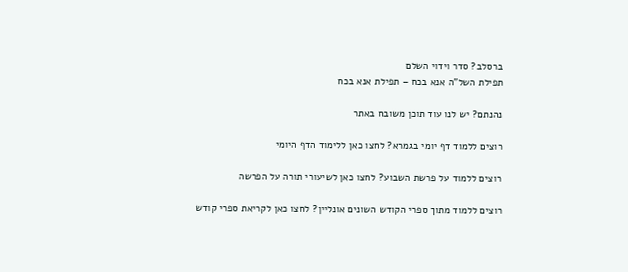ברסלב? סדר וידוי השלם
תפילת השל”ה אנא בכח – תפילת אנא בכח

נהנתם? יש לנו עוד תוכן משובח באתר

רוצים ללמוד דף יומי בגמרא? לחצו כאן ללימוד הדף היומי

רוצים ללמוד על פרשת השבוע? לחצו כאן לשיעורי תורה על הפרשה

רוצים ללמוד מתוך ספרי הקודש השונים אונליין? לחצו כאן לקריאת ספרי קודש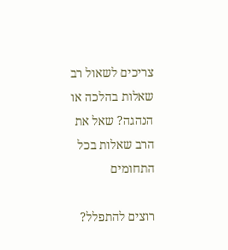צריכים לשאול רב שאלות בהלכה או הנהגה? שאל את הרב שאלות בכל התחומים

רוצים להתפלל?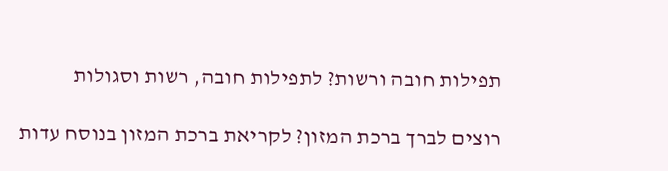תפילות חובה ורשות? לתפילות חובה, רשות וסגולות

רוצים לברך ברכת המזון? לקריאת ברכת המזון בנוסח עדות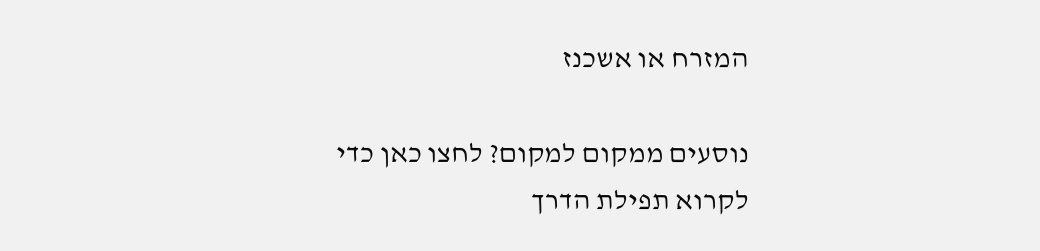המזרח או אשכנז

נוסעים ממקום למקום? לחצו כאן כדי לקרוא תפילת הדרך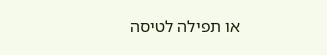או תפילה לטיסה